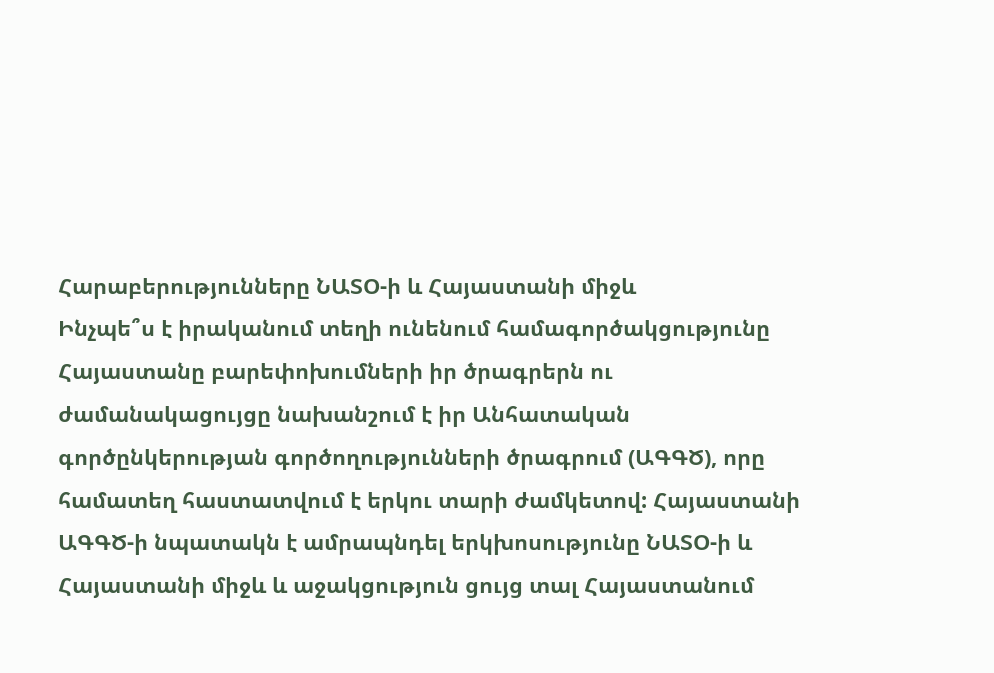Հարաբերությունները ՆԱՏՕ-ի և Հայաստանի միջև
Ինչպե՞ս է իրականում տեղի ունենում համագործակցությունը
Հայաստանը բարեփոխումների իր ծրագրերն ու ժամանակացույցը նախանշում է իր Անհատական գործընկերության գործողությունների ծրագրում (ԱԳԳԾ), որը համատեղ հաստատվում է երկու տարի ժամկետով: Հայաստանի ԱԳԳԾ-ի նպատակն է ամրապնդել երկխոսությունը ՆԱՏՕ-ի և Հայաստանի միջև և աջակցություն ցույց տալ Հայաստանում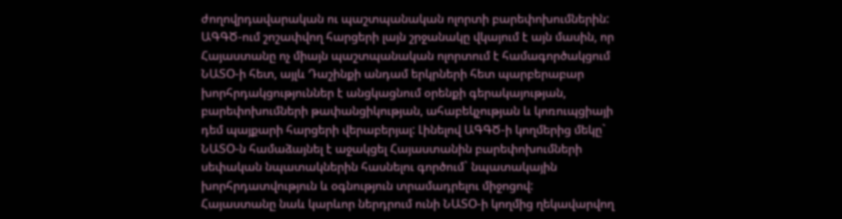ժողովրդավարական ու պաշտպանական ոլորտի բարեփոխումներին:
ԱԳԳԾ-ում շոշափվող հարցերի լայն շրջանակը վկայում է այն մասին, որ Հայաստանը ոչ միայն պաշտպանական ոլորտում է համագործակցում ՆԱՏՕ-ի հետ, այլև Դաշինքի անդամ երկրների հետ պարբերաբար խորհրդակցություններ է անցկացնում օրենքի գերակայության, բարեփոխումների թափանցիկության, ահաբեկչության և կոռուպցիայի դեմ պայքարի հարցերի վերաբերյալ: Լինելով ԱԳԳԾ-ի կողմերից մեկը` ՆԱՏՕ-ն համաձայնել է աջակցել Հայաստանին բարեփոխումների սեփական նպատակներին հասնելու գործում` նպատակային խորհրդատվություն և օգնություն տրամադրելու միջոցով:
Հայաստանը նաև կարևոր ներդրում ունի ՆԱՏՕ-ի կողմից ղեկավարվող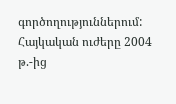գործողություններում: Հայկական ուժերը 2004 թ.-ից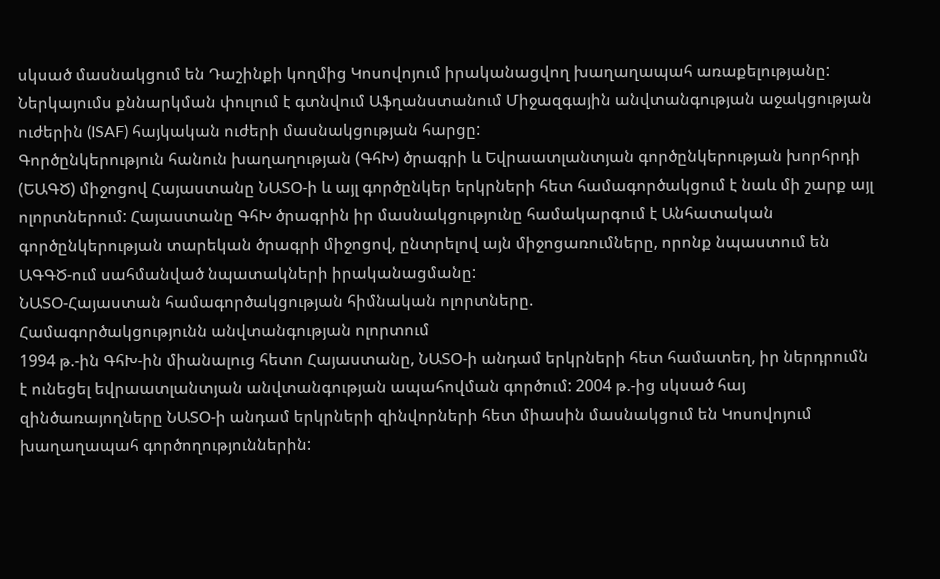սկսած մասնակցում են Դաշինքի կողմից Կոսովոյում իրականացվող խաղաղապահ առաքելությանը: Ներկայումս քննարկման փուլում է գտնվում Աֆղանստանում Միջազգային անվտանգության աջակցության ուժերին (ISAF) հայկական ուժերի մասնակցության հարցը:
Գործընկերություն հանուն խաղաղության (ԳհԽ) ծրագրի և Եվրաատլանտյան գործընկերության խորհրդի (ԵԱԳԾ) միջոցով Հայաստանը ՆԱՏՕ-ի և այլ գործընկեր երկրների հետ համագործակցում է նաև մի շարք այլ ոլորտներում: Հայաստանը ԳհԽ ծրագրին իր մասնակցությունը համակարգում է Անհատական գործընկերության տարեկան ծրագրի միջոցով, ընտրելով այն միջոցառումները, որոնք նպաստում են ԱԳԳԾ-ում սահմանված նպատակների իրականացմանը:
ՆԱՏՕ-Հայաստան համագործակցության հիմնական ոլորտները.
Համագործակցությունն անվտանգության ոլորտում
1994 թ.-ին ԳհԽ-ին միանալուց հետո Հայաստանը, ՆԱՏՕ-ի անդամ երկրների հետ համատեղ, իր ներդրումն է ունեցել եվրաատլանտյան անվտանգության ապահովման գործում: 2004 թ.-ից սկսած հայ զինծառայողները ՆԱՏՕ-ի անդամ երկրների զինվորների հետ միասին մասնակցում են Կոսովոյում խաղաղապահ գործողություններին: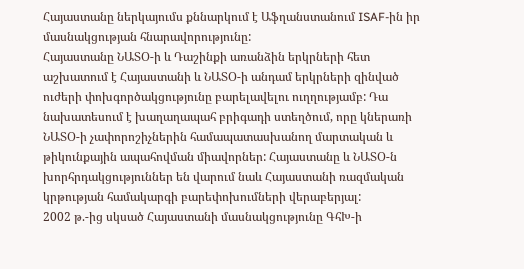Հայաստանը ներկայումս քննարկում է Աֆղանստանում ISAF-ին իր մասնակցության հնարավորությունը:
Հայաստանը ՆԱՏՕ-ի և Դաշինքի առանձին երկրների հետ աշխատում է Հայաստանի և ՆԱՏՕ-ի անդամ երկրների զինված ուժերի փոխգործակցությունը բարելավելու ուղղությամբ: Դա նախատեսում է խաղաղապահ բրիգադի ստեղծում, որը կներառի ՆԱՏՕ-ի չափորոշիչներին համապատասխանող մարտական և թիկունքային ապահովման միավորներ: Հայաստանը և ՆԱՏՕ-ն խորհրդակցություններ են վարում նաև Հայաստանի ռազմական կրթության համակարգի բարեփոխումների վերաբերյալ:
2002 թ.-ից սկսած Հայաստանի մասնակցությունը ԳհԽ-ի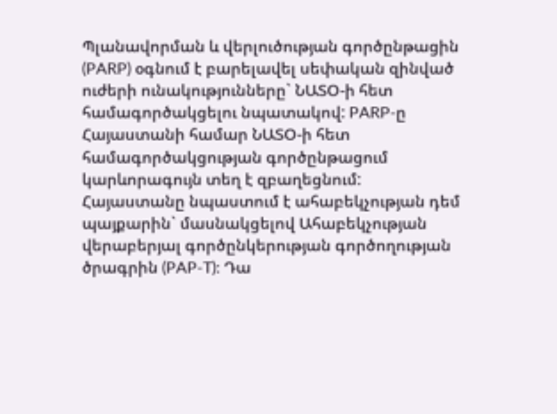Պլանավորման և վերլուծության գործընթացին (PARP) օգնում է բարելավել սեփական զինված ուժերի ունակությունները` ՆԱՏՕ-ի հետ համագործակցելու նպատակով: PARP-ը Հայաստանի համար ՆԱՏՕ-ի հետ համագործակցության գործընթացում կարևորագույն տեղ է զբաղեցնում:
Հայաստանը նպաստում է ահաբեկչության դեմ պայքարին` մասնակցելով Ահաբեկչության վերաբերյալ գործընկերության գործողության ծրագրին (PAP-T): Դա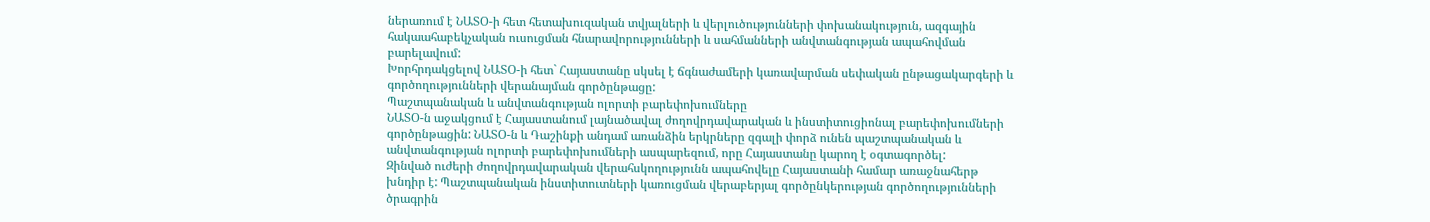ներառում է ՆԱՏՕ-ի հետ հետախուզական տվյալների և վերլուծությունների փոխանակություն, ազգային հակաահաբեկչական ուսուցման հնարավորությունների և սահմանների անվտանգության ապահովման բարելավում:
Խորհրդակցելով ՆԱՏՕ-ի հետ` Հայաստանը սկսել է ճգնաժամերի կառավարման սեփական ընթացակարգերի և գործողությունների վերանայման գործընթացը:
Պաշտպանական և անվտանգության ոլորտի բարեփոխումները
ՆԱՏՕ-ն աջակցում է Հայաստանում լայնածավալ ժողովրդավարական և ինստիտուցիոնալ բարեփոխումների գործընթացին: ՆԱՏՕ-ն և Դաշինքի անդամ առանձին երկրները զգալի փորձ ունեն պաշտպանական և անվտանգության ոլորտի բարեփոխումների ասպարեզում, որը Հայաստանը կարող է օգտագործել:
Զինված ուժերի ժողովրդավարական վերահսկողությունն ապահովելը Հայաստանի համար առաջնահերթ խնդիր է: Պաշտպանական ինստիտուտների կառուցման վերաբերյալ գործընկերության գործողությունների ծրագրին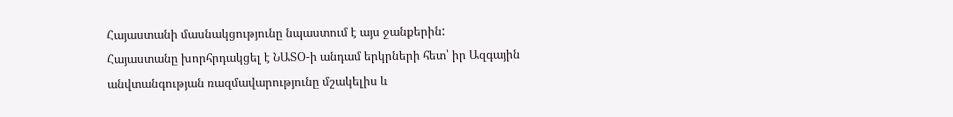Հայաստանի մասնակցությունը նպաստում է այս ջանքերին:
Հայաստանը խորհրդակցել է ՆԱՏՕ-ի անդամ երկրների հետ՝ իր Ազգային անվտանգության ռազմավարությունը մշակելիս և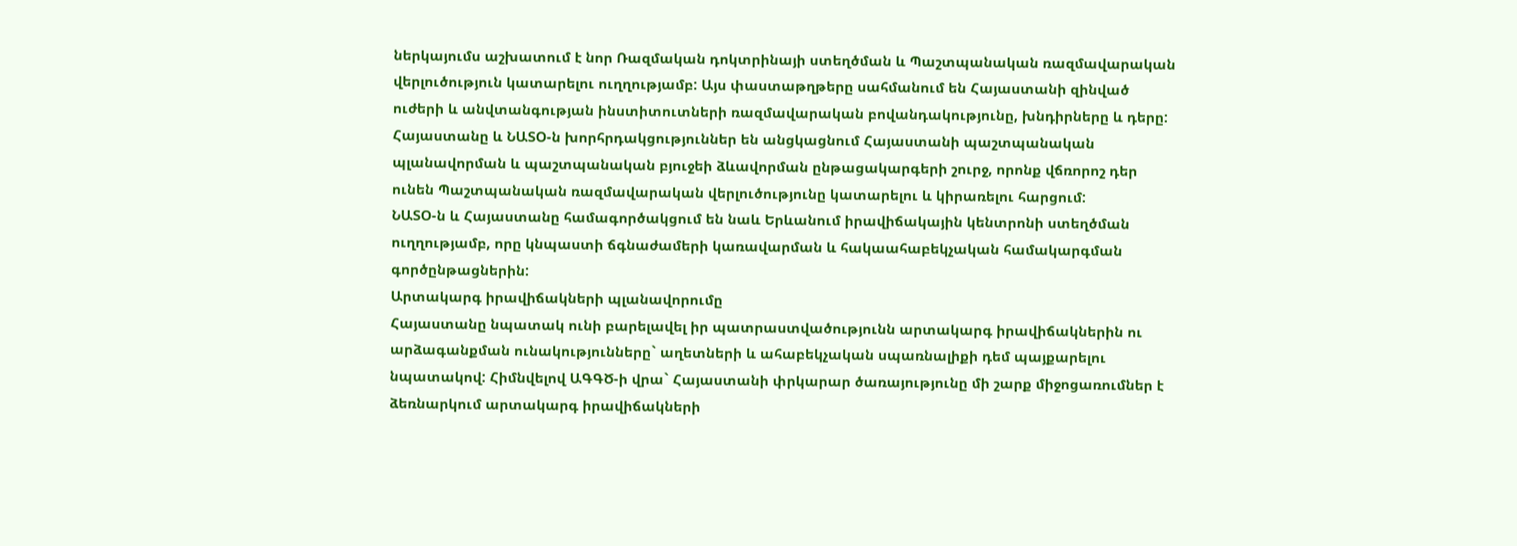ներկայումս աշխատում է նոր Ռազմական դոկտրինայի ստեղծման և Պաշտպանական ռազմավարական վերլուծություն կատարելու ուղղությամբ: Այս փաստաթղթերը սահմանում են Հայաստանի զինված ուժերի և անվտանգության ինստիտուտների ռազմավարական բովանդակությունը, խնդիրները և դերը: Հայաստանը և ՆԱՏՕ-ն խորհրդակցություններ են անցկացնում Հայաստանի պաշտպանական պլանավորման և պաշտպանական բյուջեի ձևավորման ընթացակարգերի շուրջ, որոնք վճռորոշ դեր ունեն Պաշտպանական ռազմավարական վերլուծությունը կատարելու և կիրառելու հարցում:
ՆԱՏՕ-ն և Հայաստանը համագործակցում են նաև Երևանում իրավիճակային կենտրոնի ստեղծման ուղղությամբ, որը կնպաստի ճգնաժամերի կառավարման և հակաահաբեկչական համակարգման գործընթացներին:
Արտակարգ իրավիճակների պլանավորումը
Հայաստանը նպատակ ունի բարելավել իր պատրաստվածությունն արտակարգ իրավիճակներին ու արձագանքման ունակությունները` աղետների և ահաբեկչական սպառնալիքի դեմ պայքարելու նպատակով: Հիմնվելով ԱԳԳԾ-ի վրա` Հայաստանի փրկարար ծառայությունը մի շարք միջոցառումներ է ձեռնարկում արտակարգ իրավիճակների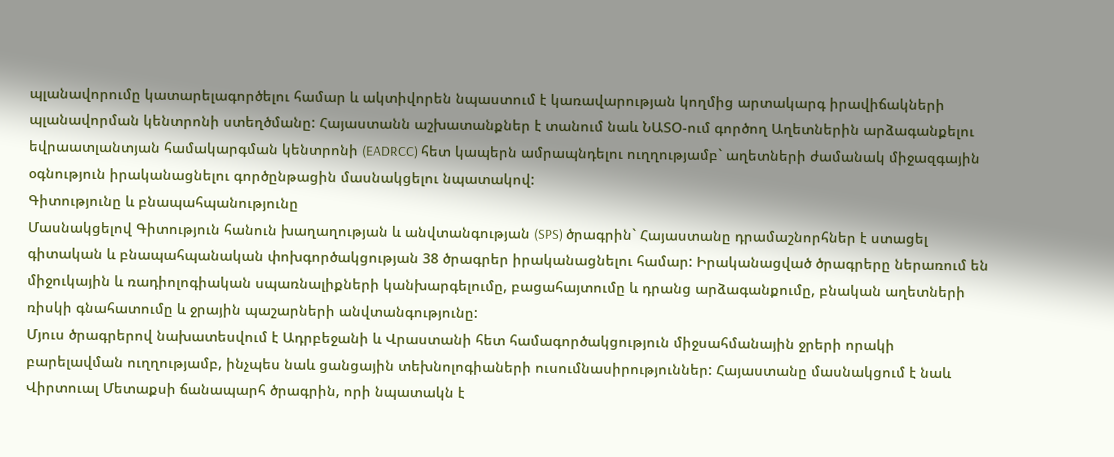պլանավորումը կատարելագործելու համար և ակտիվորեն նպաստում է կառավարության կողմից արտակարգ իրավիճակների պլանավորման կենտրոնի ստեղծմանը: Հայաստանն աշխատանքներ է տանում նաև ՆԱՏՕ-ում գործող Աղետներին արձագանքելու եվրաատլանտյան համակարգման կենտրոնի (EADRCC) հետ կապերն ամրապնդելու ուղղությամբ` աղետների ժամանակ միջազգային օգնություն իրականացնելու գործընթացին մասնակցելու նպատակով:
Գիտությունը և բնապահպանությունը
Մասնակցելով Գիտություն հանուն խաղաղության և անվտանգության (SPS) ծրագրին` Հայաստանը դրամաշնորհներ է ստացել գիտական և բնապահպանական փոխգործակցության 38 ծրագրեր իրականացնելու համար: Իրականացված ծրագրերը ներառում են միջուկային և ռադիոլոգիական սպառնալիքների կանխարգելումը, բացահայտումը և դրանց արձագանքումը, բնական աղետների ռիսկի գնահատումը և ջրային պաշարների անվտանգությունը:
Մյուս ծրագրերով նախատեսվում է Ադրբեջանի և Վրաստանի հետ համագործակցություն միջսահմանային ջրերի որակի բարելավման ուղղությամբ, ինչպես նաև ցանցային տեխնոլոգիաների ուսումնասիրություններ: Հայաստանը մասնակցում է նաև Վիրտուալ Մետաքսի ճանապարհ ծրագրին, որի նպատակն է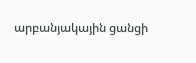արբանյակային ցանցի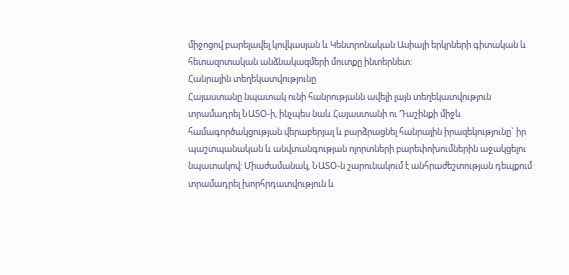միջոցով բարելավել կովկասյան և Կենտրոնական Ասիայի երկրների գիտական և հետազոտական անձնակազմերի մուտքը ինտերնետ:
Հանրային տեղեկատվությունը
Հայաստանը նպատակ ունի հանրությանն ավելի լայն տեղեկատվություն տրամադրել ՆԱՏՕ-ի, ինչպես նաև Հայաստանի ու Դաշինքի միջև համագործակցության վերաբերյալ և բարձրացնել հանրային իրազեկությունը` իր պաշտպանական և անվտանգության ոլորտների բարեփոխումներին աջակցելու նպատակով: Միաժամանակ, ՆԱՏՕ-ն շարունակում է անհրաժեշտության դեպքում տրամադրել խորհրդատվություն և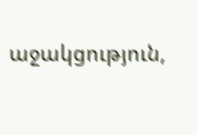աջակցություն,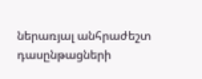ներառյալ անհրաժեշտ դասընթացների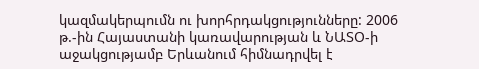կազմակերպումն ու խորհրդակցությունները: 2006 թ.-ին Հայաստանի կառավարության և ՆԱՏՕ-ի աջակցությամբ Երևանում հիմնադրվել է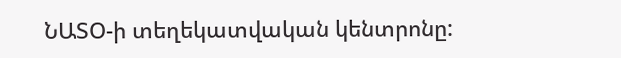ՆԱՏՕ-ի տեղեկատվական կենտրոնը: